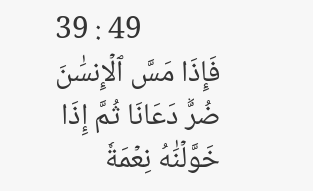39 : 49
فَإِذَا مَسَّ ٱلۡإِنسَٰنَ ضُرّٞ دَعَانَا ثُمَّ إِذَا خَوَّلۡنَٰهُ نِعۡمَةٗ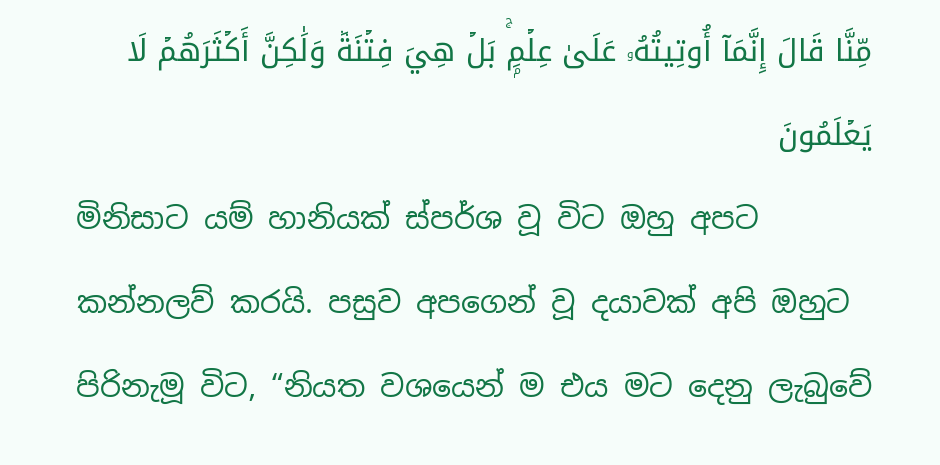مِّنَّا قَالَ إِنَّمَآ أُوتِيتُهُۥ عَلَىٰ عِلۡمِۭۚ بَلۡ هِيَ فِتۡنَةٞ وَلَٰكِنَّ أَكۡثَرَهُمۡ لَا يَعۡلَمُونَ
මිනිසාට යම් හානියක් ස්පර්ශ වූ විට ඔහු අපට කන්නලව් කරයි. පසුව අපගෙන් වූ දයාවක් අපි ඔහුට පිරිනැමූ විට, “නියත වශයෙන් ම එය මට දෙනු ලැබුවේ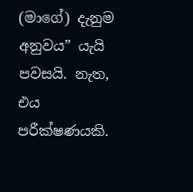(මාගේ) දැනුම අනුවය” යැයි පවසයි. නැත, එය පරීක්ෂණයකි.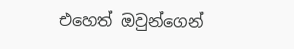එහෙත් ඔවුන්ගෙන්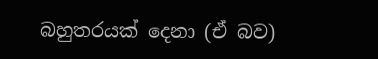බහුතරයක් දෙනා (ඒ බව)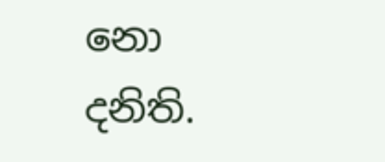නො දනිති.